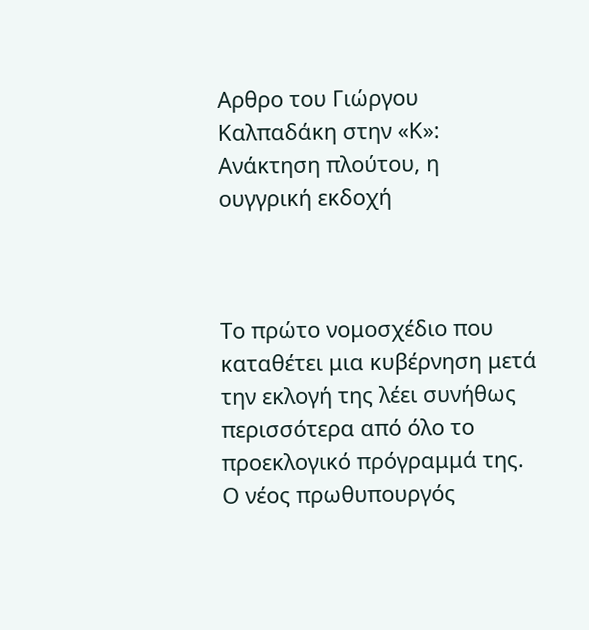Αρθρο του Γιώργου Καλπαδάκη στην «Κ»: Ανάκτηση πλούτου, η ουγγρική εκδοχή



Το πρώτο νομοσχέδιο που καταθέτει μια κυβέρνηση μετά την εκλογή της λέει συνήθως περισσότερα από όλο το προεκλογικό πρόγραμμά της. Ο νέος πρωθυπουργός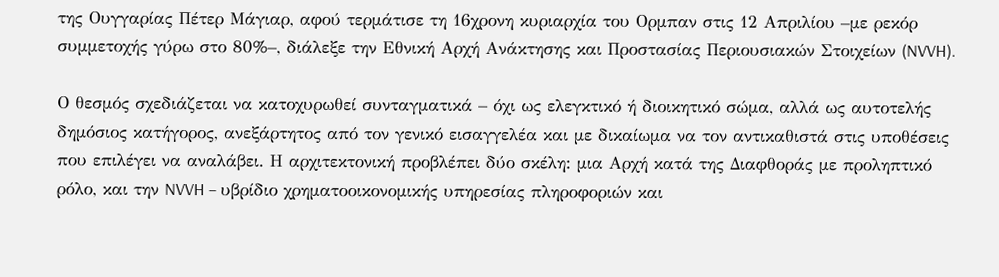της Ουγγαρίας Πέτερ Μάγιαρ, αφού τερμάτισε τη 16χρονη κυριαρχία του Ορμπαν στις 12 Απριλίου –με ρεκόρ συμμετοχής γύρω στο 80%–, διάλεξε την Εθνική Αρχή Ανάκτησης και Προστασίας Περιουσιακών Στοιχείων (NVVH).

Ο θεσμός σχεδιάζεται να κατοχυρωθεί συνταγματικά – όχι ως ελεγκτικό ή διοικητικό σώμα, αλλά ως αυτοτελής δημόσιος κατήγορος, ανεξάρτητος από τον γενικό εισαγγελέα και με δικαίωμα να τον αντικαθιστά στις υποθέσεις που επιλέγει να αναλάβει. Η αρχιτεκτονική προβλέπει δύο σκέλη: μια Αρχή κατά της Διαφθοράς με προληπτικό ρόλο, και την NVVH – υβρίδιο χρηματοοικονομικής υπηρεσίας πληροφοριών και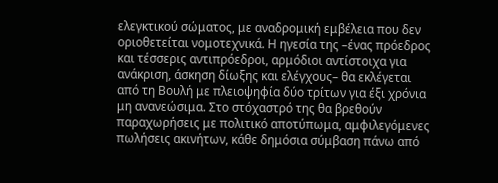ελεγκτικού σώματος, με αναδρομική εμβέλεια που δεν οριοθετείται νομοτεχνικά. Η ηγεσία της –ένας πρόεδρος και τέσσερις αντιπρόεδροι, αρμόδιοι αντίστοιχα για ανάκριση, άσκηση δίωξης και ελέγχους– θα εκλέγεται από τη Βουλή με πλειοψηφία δύο τρίτων για έξι χρόνια μη ανανεώσιμα. Στο στόχαστρό της θα βρεθούν παραχωρήσεις με πολιτικό αποτύπωμα, αμφιλεγόμενες πωλήσεις ακινήτων, κάθε δημόσια σύμβαση πάνω από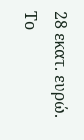28 εκατ. ευρώ. Το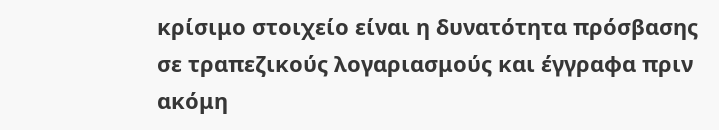κρίσιμο στοιχείο είναι η δυνατότητα πρόσβασης σε τραπεζικούς λογαριασμούς και έγγραφα πριν ακόμη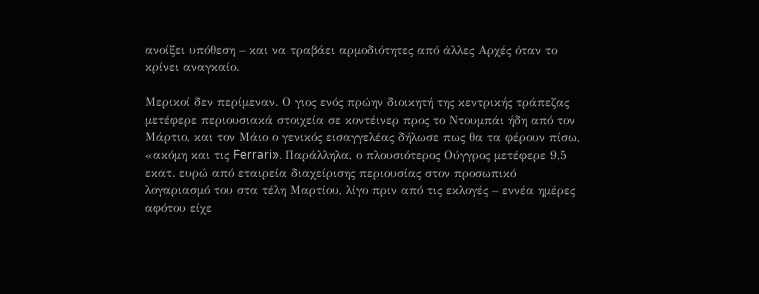ανοίξει υπόθεση – και να τραβάει αρμοδιότητες από άλλες Αρχές όταν το κρίνει αναγκαίο.

Μερικοί δεν περίμεναν. Ο γιος ενός πρώην διοικητή της κεντρικής τράπεζας μετέφερε περιουσιακά στοιχεία σε κοντέινερ προς το Ντουμπάι ήδη από τον Μάρτιο, και τον Μάιο ο γενικός εισαγγελέας δήλωσε πως θα τα φέρουν πίσω, «ακόμη και τις Ferrari». Παράλληλα, ο πλουσιότερος Ούγγρος μετέφερε 9,5 εκατ. ευρώ από εταιρεία διαχείρισης περιουσίας στον προσωπικό λογαριασμό του στα τέλη Μαρτίου, λίγο πριν από τις εκλογές – εννέα ημέρες αφότου είχε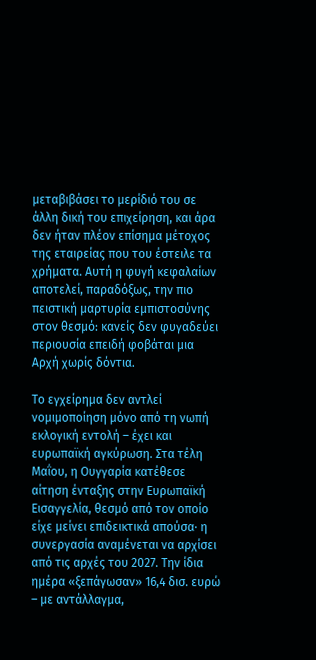μεταβιβάσει το μερίδιό του σε άλλη δική του επιχείρηση, και άρα δεν ήταν πλέον επίσημα μέτοχος της εταιρείας που του έστειλε τα χρήματα. Αυτή η φυγή κεφαλαίων αποτελεί, παραδόξως, την πιο πειστική μαρτυρία εμπιστοσύνης στον θεσμό: κανείς δεν φυγαδεύει περιουσία επειδή φοβάται μια Αρχή χωρίς δόντια.

Το εγχείρημα δεν αντλεί νομιμοποίηση μόνο από τη νωπή εκλογική εντολή – έχει και ευρωπαϊκή αγκύρωση. Στα τέλη Μαΐου, η Ουγγαρία κατέθεσε αίτηση ένταξης στην Ευρωπαϊκή Εισαγγελία, θεσμό από τον οποίο είχε μείνει επιδεικτικά απούσα· η συνεργασία αναμένεται να αρχίσει από τις αρχές του 2027. Την ίδια ημέρα «ξεπάγωσαν» 16,4 δισ. ευρώ – με αντάλλαγμα,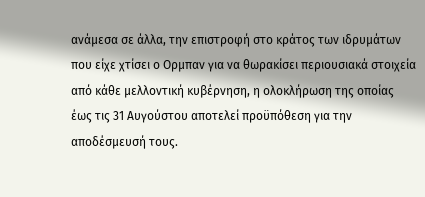ανάμεσα σε άλλα, την επιστροφή στο κράτος των ιδρυμάτων που είχε χτίσει ο Ορμπαν για να θωρακίσει περιουσιακά στοιχεία από κάθε μελλοντική κυβέρνηση, η ολοκλήρωση της οποίας έως τις 31 Αυγούστου αποτελεί προϋπόθεση για την αποδέσμευσή τους.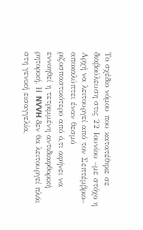Το σχέδιο νόμου που κατατέθηκε σε διαβούλευση στις 22 Ιουνίου –με στόχο η Αρχή να λειτουργεί από τον Σεπτέμβριο– αποκαλύπτει έναν θεσμό ριζοσπαστικότερο από ό,τι αφήνει να εννοηθεί η τετριμμένη αντιδιαφθορική ρητορική. Η NVVH δεν θα λειτουργεί πλάι στη γενική εισαγγελία,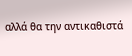αλλά θα την αντικαθιστά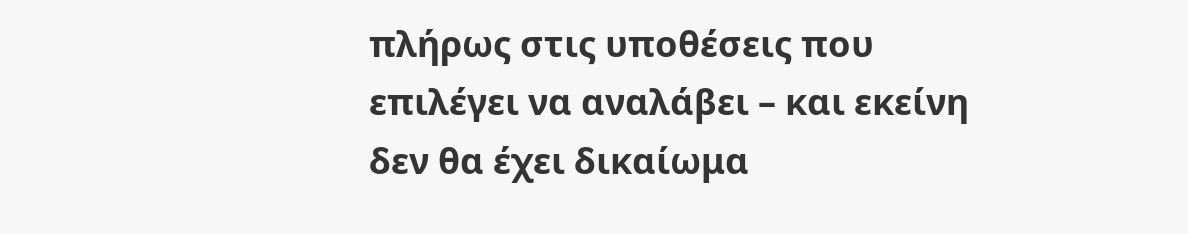πλήρως στις υποθέσεις που επιλέγει να αναλάβει – και εκείνη δεν θα έχει δικαίωμα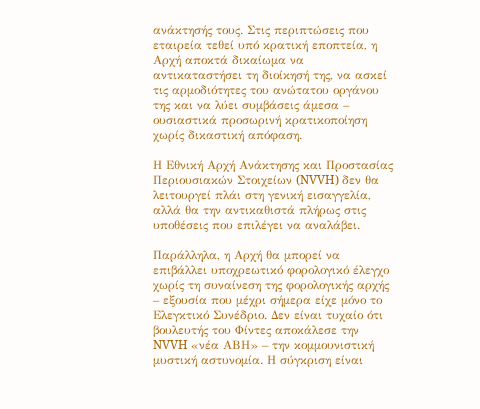ανάκτησής τους. Στις περιπτώσεις που εταιρεία τεθεί υπό κρατική εποπτεία, η Αρχή αποκτά δικαίωμα να αντικαταστήσει τη διοίκησή της, να ασκεί τις αρμοδιότητες του ανώτατου οργάνου της και να λύει συμβάσεις άμεσα – ουσιαστικά προσωρινή κρατικοποίηση χωρίς δικαστική απόφαση.

Η Εθνική Αρχή Ανάκτησης και Προστασίας Περιουσιακών Στοιχείων (NVVH) δεν θα λειτουργεί πλάι στη γενική εισαγγελία, αλλά θα την αντικαθιστά πλήρως στις υποθέσεις που επιλέγει να αναλάβει.

Παράλληλα, η Αρχή θα μπορεί να επιβάλλει υποχρεωτικό φορολογικό έλεγχο χωρίς τη συναίνεση της φορολογικής αρχής – εξουσία που μέχρι σήμερα είχε μόνο το Ελεγκτικό Συνέδριο. Δεν είναι τυχαίο ότι βουλευτής του Φίντες αποκάλεσε την NVVH «νέα ΑΒΗ» – την κομμουνιστική μυστική αστυνομία. Η σύγκριση είναι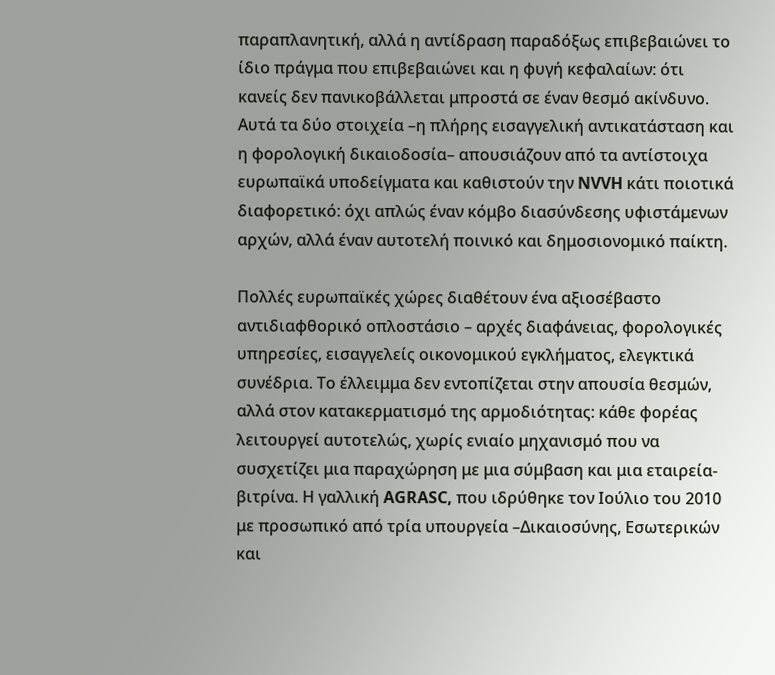παραπλανητική, αλλά η αντίδραση παραδόξως επιβεβαιώνει το ίδιο πράγμα που επιβεβαιώνει και η φυγή κεφαλαίων: ότι κανείς δεν πανικοβάλλεται μπροστά σε έναν θεσμό ακίνδυνο. Αυτά τα δύο στοιχεία –η πλήρης εισαγγελική αντικατάσταση και η φορολογική δικαιοδοσία– απουσιάζουν από τα αντίστοιχα ευρωπαϊκά υποδείγματα και καθιστούν την NVVH κάτι ποιοτικά διαφορετικό: όχι απλώς έναν κόμβο διασύνδεσης υφιστάμενων αρχών, αλλά έναν αυτοτελή ποινικό και δημοσιονομικό παίκτη.

Πολλές ευρωπαϊκές χώρες διαθέτουν ένα αξιοσέβαστο αντιδιαφθορικό οπλοστάσιο – αρχές διαφάνειας, φορολογικές υπηρεσίες, εισαγγελείς οικονομικού εγκλήματος, ελεγκτικά συνέδρια. Το έλλειμμα δεν εντοπίζεται στην απουσία θεσμών, αλλά στον κατακερματισμό της αρμοδιότητας: κάθε φορέας λειτουργεί αυτοτελώς, χωρίς ενιαίο μηχανισμό που να συσχετίζει μια παραχώρηση με μια σύμβαση και μια εταιρεία-βιτρίνα. Η γαλλική AGRASC, που ιδρύθηκε τον Ιούλιο του 2010 με προσωπικό από τρία υπουργεία –Δικαιοσύνης, Εσωτερικών και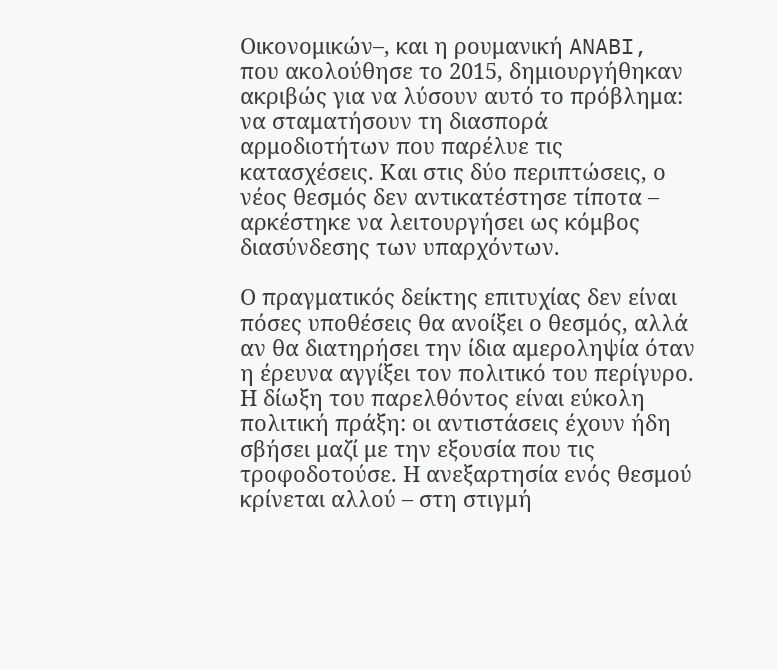Οικονομικών–, και η ρουμανική ANABI, που ακολούθησε το 2015, δημιουργήθηκαν ακριβώς για να λύσουν αυτό το πρόβλημα: να σταματήσουν τη διασπορά αρμοδιοτήτων που παρέλυε τις κατασχέσεις. Και στις δύο περιπτώσεις, ο νέος θεσμός δεν αντικατέστησε τίποτα – αρκέστηκε να λειτουργήσει ως κόμβος διασύνδεσης των υπαρχόντων.

Ο πραγματικός δείκτης επιτυχίας δεν είναι πόσες υποθέσεις θα ανοίξει ο θεσμός, αλλά αν θα διατηρήσει την ίδια αμεροληψία όταν η έρευνα αγγίξει τον πολιτικό του περίγυρο. Η δίωξη του παρελθόντος είναι εύκολη πολιτική πράξη: οι αντιστάσεις έχουν ήδη σβήσει μαζί με την εξουσία που τις τροφοδοτούσε. Η ανεξαρτησία ενός θεσμού κρίνεται αλλού – στη στιγμή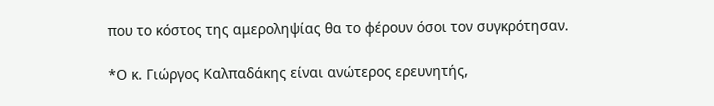που το κόστος της αμεροληψίας θα το φέρουν όσοι τον συγκρότησαν.

*Ο κ. Γιώργος Καλπαδάκης είναι ανώτερος ερευνητής,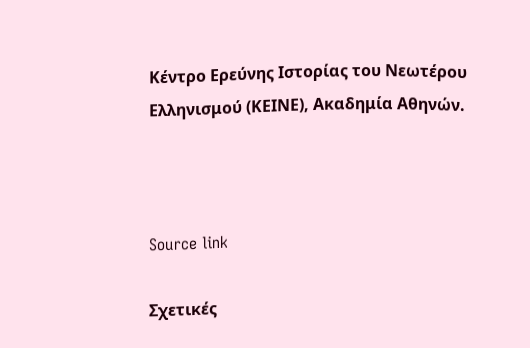Κέντρο Ερεύνης Ιστορίας του Νεωτέρου Ελληνισμού (ΚΕΙΝΕ), Ακαδημία Αθηνών.



Source link

Σχετικές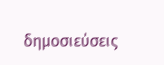δημοσιεύσεις